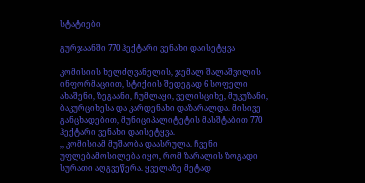სტატიები

გურჯაანში 770 ჰექტარი ვენახი დაისეტყვა

კომისიის ხელძღვანელის, ჯემალ შალაშვილის ინფორმაციით, სტიქიის შედეგად 6 სოფელი ახაშენი, ზეგაანი, ჩუმლაყი, ველისციხე, მუკუზანი, ბაკურციხესა და კარდენახი დაზარალდა. მისივე განცხადებით, მუნიციპალიტეტის მასშტაბით 770 ჰექტარი ვენახი დაისეტყვა.
,, კომისიამ მუშაობა დაასრულა. ჩვენი უფლებამოსილება იყო, რომ ზარალის ზოგადი სურათი აღგვეწერა. ყველაზე მეტად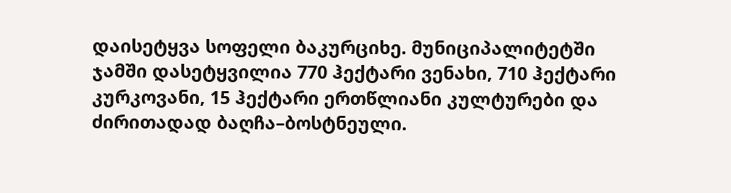დაისეტყვა სოფელი ბაკურციხე. მუნიციპალიტეტში ჯამში დასეტყვილია 770 ჰექტარი ვენახი, 710 ჰექტარი კურკოვანი, 15 ჰექტარი ერთწლიანი კულტურები და ძირითადად ბაღჩა–ბოსტნეული.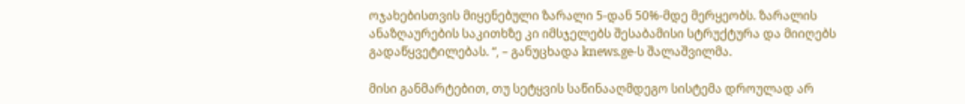ოჯახებისთვის მიყენებული ზარალი 5-დან 50%-მდე მერყეობს. ზარალის ანაზღაურების საკითხზე კი იმსჯელებს შესაბამისი სტრუქტურა და მიიღებს გადაწყვეტილებას. “, – განუცხადა knews.ge-ს შალაშვილმა.

მისი განმარტებით, თუ სეტყვის საწინააღმდეგო სისტემა დროულად არ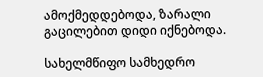ამოქმედდებოდა, ზარალი გაცილებით დიდი იქნებოდა.

სახელმწიფო სამხედრო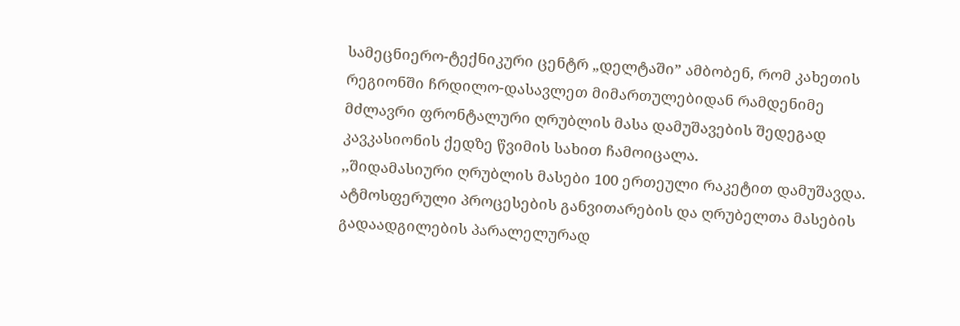სამეცნიერო-ტექნიკური ცენტრ „დელტაში” ამბობენ, რომ კახეთის რეგიონში ჩრდილო-დასავლეთ მიმართულებიდან რამდენიმე მძლავრი ფრონტალური ღრუბლის მასა დამუშავების შედეგად კავკასიონის ქედზე წვიმის სახით ჩამოიცალა.
,,შიდამასიური ღრუბლის მასები 100 ერთეული რაკეტით დამუშავდა. ატმოსფერული პროცესების განვითარების და ღრუბელთა მასების გადაადგილების პარალელურად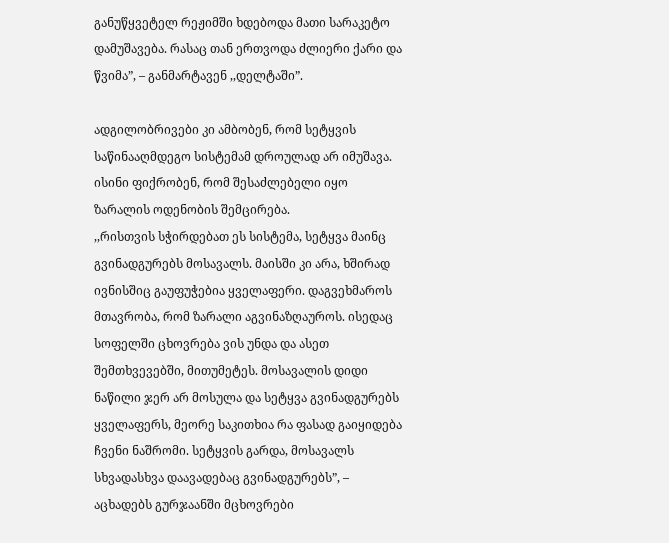განუწყვეტელ რეჟიმში ხდებოდა მათი სარაკეტო დამუშავება. რასაც თან ერთვოდა ძლიერი ქარი და წვიმა”, – განმარტავენ ,,დელტაში”.

ადგილობრივები კი ამბობენ, რომ სეტყვის საწინააღმდეგო სისტემამ დროულად არ იმუშავა. ისინი ფიქრობენ, რომ შესაძლებელი იყო ზარალის ოდენობის შემცირება.
,,რისთვის სჭირდებათ ეს სისტემა, სეტყვა მაინც გვინადგურებს მოსავალს. მაისში კი არა, ხშირად ივნისშიც გაუფუჭებია ყველაფერი. დაგვეხმაროს მთავრობა, რომ ზარალი აგვინაზღაუროს. ისედაც სოფელში ცხოვრება ვის უნდა და ასეთ შემთხვევებში, მითუმეტეს. მოსავალის დიდი ნაწილი ჯერ არ მოსულა და სეტყვა გვინადგურებს ყველაფერს, მეორე საკითხია რა ფასად გაიყიდება ჩვენი ნაშრომი. სეტყვის გარდა, მოსავალს სხვადასხვა დაავადებაც გვინადგურებს”, – აცხადებს გურჯაანში მცხოვრები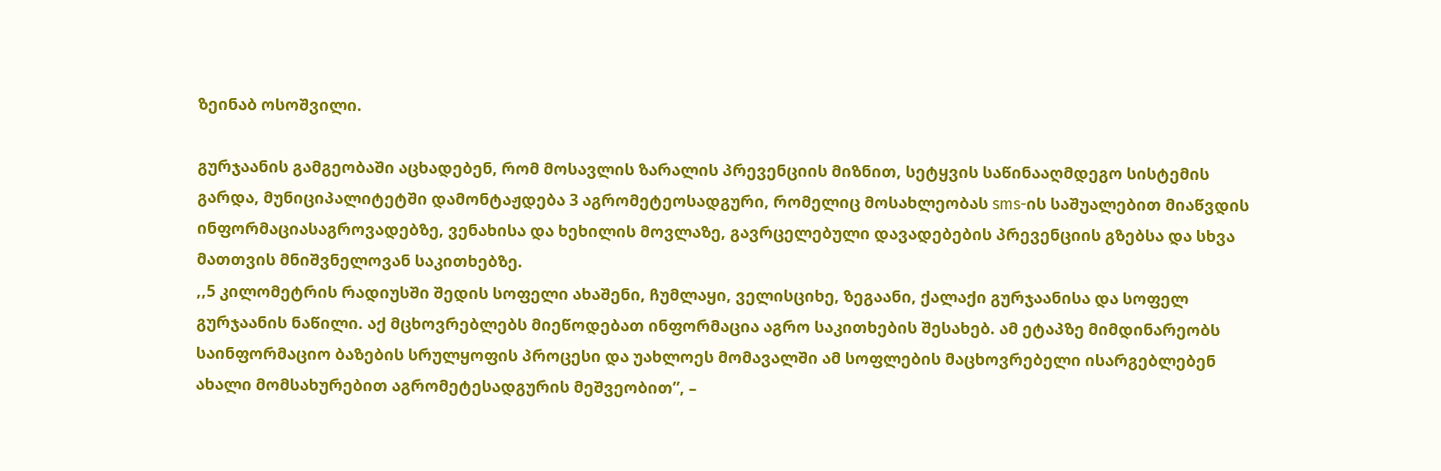ზეინაბ ოსოშვილი.

გურჯაანის გამგეობაში აცხადებენ, რომ მოსავლის ზარალის პრევენციის მიზნით, სეტყვის საწინააღმდეგო სისტემის გარდა, მუნიციპალიტეტში დამონტაჟდება 3 აგრომეტეოსადგური, რომელიც მოსახლეობას sms-ის საშუალებით მიაწვდის ინფორმაციასაგროვადებზე, ვენახისა და ხეხილის მოვლაზე, გავრცელებული დავადებების პრევენციის გზებსა და სხვა მათთვის მნიშვნელოვან საკითხებზე.
,,5 კილომეტრის რადიუსში შედის სოფელი ახაშენი, ჩუმლაყი, ველისციხე, ზეგაანი, ქალაქი გურჯაანისა და სოფელ გურჯაანის ნაწილი. აქ მცხოვრებლებს მიეწოდებათ ინფორმაცია აგრო საკითხების შესახებ. ამ ეტაპზე მიმდინარეობს საინფორმაციო ბაზების სრულყოფის პროცესი და უახლოეს მომავალში ამ სოფლების მაცხოვრებელი ისარგებლებენ ახალი მომსახურებით აგრომეტესადგურის მეშვეობით”, –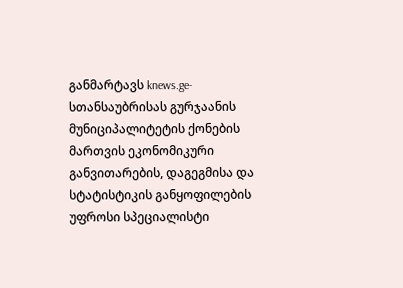განმარტავს knews.ge-სთანსაუბრისას გურჯაანის მუნიციპალიტეტის ქონების მართვის ეკონომიკური განვითარების, დაგეგმისა და სტატისტიკის განყოფილების უფროსი სპეციალისტი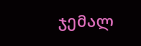ჯემალ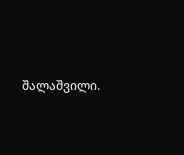შალაშვილი.